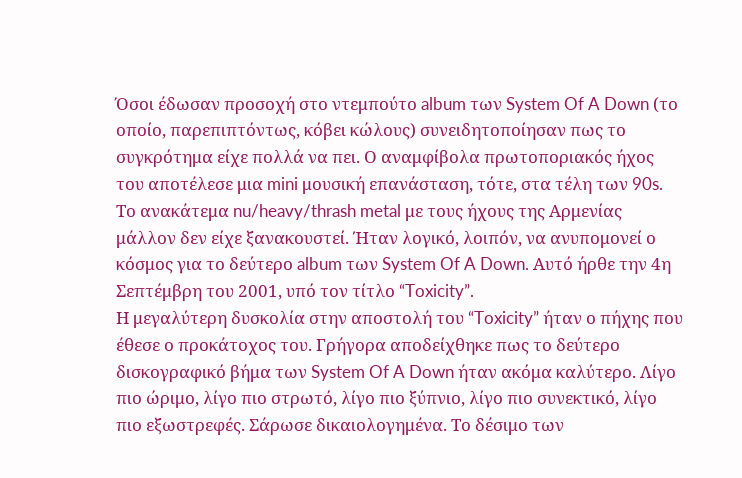Όσοι έδωσαν προσοχή στο ντεμπούτο album των System Of A Down (το οποίο, παρεπιπτόντως, κόβει κώλους) συνειδητοποίησαν πως το συγκρότημα είχε πολλά να πει. Ο αναμφίβολα πρωτοποριακός ήχος του αποτέλεσε μια mini μουσική επανάσταση, τότε, στα τέλη των 90s. Το ανακάτεμα nu/heavy/thrash metal με τους ήχους της Αρμενίας μάλλον δεν είχε ξανακουστεί. Ήταν λογικό, λοιπόν, να ανυπομονεί ο κόσμος για το δεύτερο album των System Of A Down. Αυτό ήρθε την 4η Σεπτέμβρη του 2001, υπό τον τίτλο “Toxicity”.
Η μεγαλύτερη δυσκολία στην αποστολή του “Toxicity” ήταν ο πήχης που έθεσε ο προκάτοχος του. Γρήγορα αποδείχθηκε πως το δεύτερο δισκογραφικό βήμα των System Of A Down ήταν ακόμα καλύτερο. Λίγο πιο ώριμο, λίγο πιο στρωτό, λίγο πιο ξύπνιο, λίγο πιο συνεκτικό, λίγο πιο εξωστρεφές. Σάρωσε δικαιολογημένα. Το δέσιμο των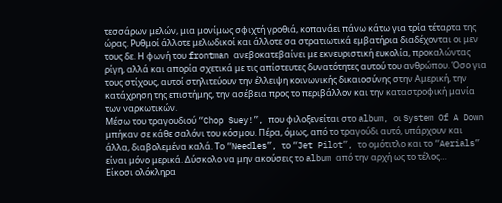τεσσάρων μελών, μια μονίμως σφιχτή γροθιά, κοπανάει πάνω κάτω για τρία τέταρτα της ώρας. Ρυθμοί άλλοτε μελωδικοί και άλλοτε σα στρατιωτικά εμβατήρια διαδέχονται οι μεν τους δε. Η φωνή του frontman ανεβοκατεβαίνει με εκνευριστική ευκολία, προκαλώντας ρίγη, αλλά και απορία σχετικά με τις απίστευτες δυνατότητες αυτού του ανθρώπου. Όσο για τους στίχους, αυτοί στηλιτεύουν την έλλειψη κοινωνικής δικαιοσύνης στην Αμερική, την κατάχρηση της επιστήμης, την ασέβεια προς το περιβάλλον και την καταστροφική μανία των ναρκωτικών.
Μέσω του τραγουδιού “Chop Suey!”, που φιλοξενείται στο album, οι System Of A Down μπήκαν σε κάθε σαλόνι του κόσμου. Πέρα, όμως, από το τραγούδι αυτό, υπάρχουν και άλλα, διαβολεμένα καλά. Το “Needles”, το “Jet Pilot”, το ομότιτλο και το “Aerials” είναι μόνο μερικά. Δύσκολο να μην ακούσεις το album από την αρχή ως το τέλος…
Είκοσι ολόκληρα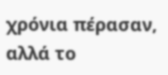χρόνια πέρασαν, αλλά το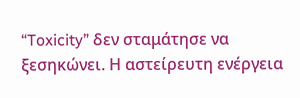“Toxicity” δεν σταμάτησε να ξεσηκώνει. Η αστείρευτη ενέργεια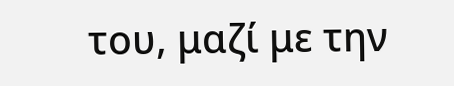του, μαζί με την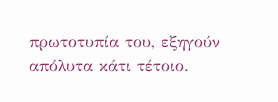πρωτοτυπία του, εξηγούν απόλυτα κάτι τέτοιο.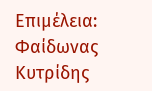Επιμέλεια: Φαίδωνας Κυτρίδης